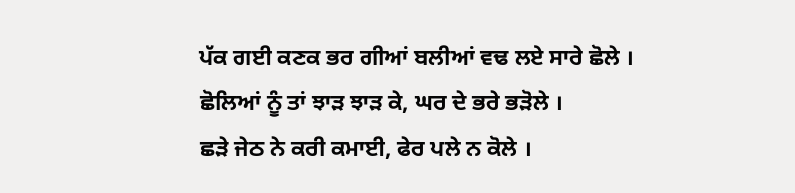ਪੱਕ ਗਈ ਕਣਕ ਭਰ ਗੀਆਂ ਬਲੀਆਂ ਵਢ ਲਏ ਸਾਰੇ ਛੋਲੇ ।
ਛੋਲਿਆਂ ਨੂੰ ਤਾਂ ਝਾੜ ਝਾੜ ਕੇ, ਘਰ ਦੇ ਭਰੇ ਭੜੋਲੇ ।
ਛੜੇ ਜੇਠ ਨੇ ਕਰੀ ਕਮਾਈ, ਫੇਰ ਪਲੇ ਨ ਕੋਲੇ ।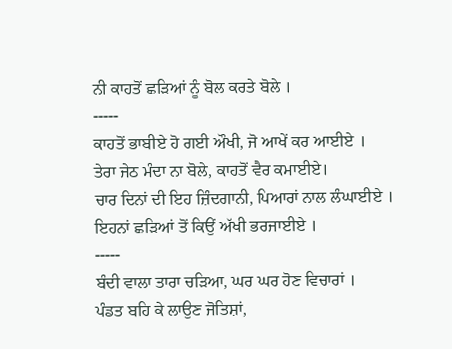ਨੀ ਕਾਹਤੋਂ ਛੜਿਆਂ ਨੂੰ ਬੋਲ ਕਰਤੇ ਬੋਲੇ ।
-----
ਕਾਹਤੋਂ ਭਾਬੀਏ ਹੋ ਗਈ ਔਖੀ, ਜੋ ਆਖੇਂ ਕਰ ਆਈਏ ।
ਤੇਰਾ ਜੇਠ ਮੰਦਾ ਨਾ ਬੋਲੇ, ਕਾਹਤੋਂ ਵੈਰ ਕਮਾਈਏ।
ਚਾਰ ਦਿਨਾਂ ਦੀ ਇਹ ਜ਼ਿੰਦਗਾਨੀ, ਪਿਆਰਾਂ ਨਾਲ ਲੰਘਾਈਏ ।
ਇਹਨਾਂ ਛੜਿਆਂ ਤੋਂ ਕਿਉਂ ਅੱਖੀ ਭਰਜਾਈਏ ।
-----
ਬੰਦੀ ਵਾਲਾ ਤਾਰਾ ਚੜਿਆ, ਘਰ ਘਰ ਹੋਣ ਵਿਚਾਰਾਂ ।
ਪੰਡਤ ਬਹਿ ਕੇ ਲਾਉਣ ਜੋਤਿਸ਼ਾਂ,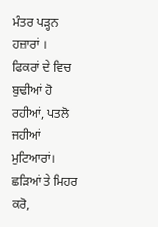ਮੰਤਰ ਪੜ੍ਹਨ ਹਜ਼ਾਰਾਂ ।
ਫਿਕਰਾਂ ਦੇ ਵਿਚ ਬੁਢੀਆਂ ਹੋ ਰਹੀਆਂ, ਪਤਲੋ ਜਹੀਆਂ ਮੁਟਿਆਰਾਂ।
ਛੜਿਆਂ ਤੇ ਮਿਹਰ ਕਰੋ,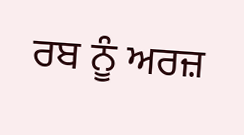ਰਬ ਨੂੰ ਅਰਜ਼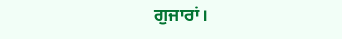ਗੁਜਾਰਾਂ।